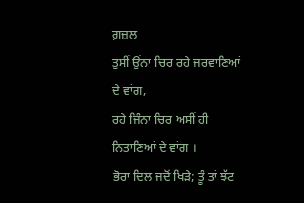ਗ਼ਜ਼ਲ
ਤੁਸੀਂ ਉਂਨਾ ਚਿਰ ਰਹੇ ਜਰਵਾਣਿਆਂ ਦੇ ਵਾਂਗ,
ਰਹੇ ਜਿੰਨਾ ਚਿਰ ਅਸੀਂ ਹੀ ਨਿਤਾਣਿਆਂ ਦੇ ਵਾਂਗ ।
ਭੋਰਾ ਦਿਲ ਜਦੋਂ ਖਿੜੇ; ਤੂੰ ਤਾਂ ਝੱਟ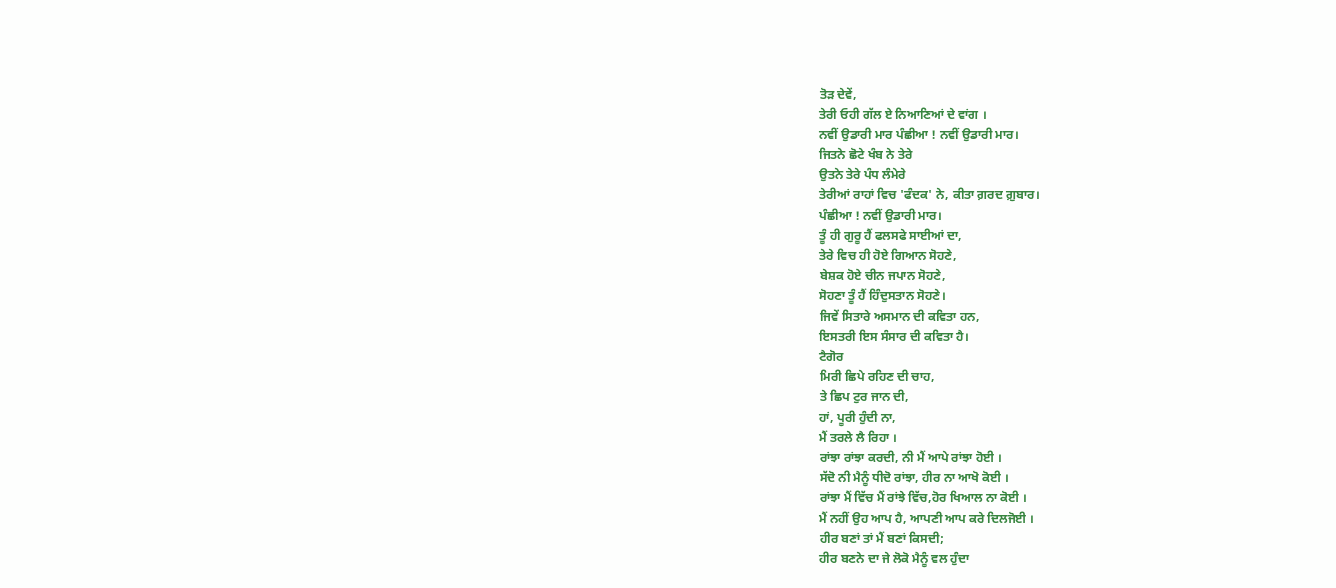ਤੋੜ ਦੇਵੇਂ,
ਤੇਰੀ ਓਹੀ ਗੱਲ ਏ ਨਿਆਣਿਆਂ ਦੇ ਵਾਂਗ ।
ਨਵੀਂ ਉਡਾਰੀ ਮਾਰ ਪੰਛੀਆ ! ਨਵੀਂ ਉਡਾਰੀ ਮਾਰ।
ਜਿਤਨੇ ਛੋਟੇ ਖੰਬ ਨੇ ਤੇਰੇ
ਉਤਨੇ ਤੇਰੇ ਪੰਧ ਲੰਮੇਰੇ
ਤੇਰੀਆਂ ਰਾਹਾਂ ਵਿਚ 'ਫੰਦਕ' ਨੇ, ਕੀਤਾ ਗ਼ਰਦ ਗ਼ੁਬਾਰ।
ਪੰਛੀਆ ! ਨਵੀਂ ਉਡਾਰੀ ਮਾਰ।
ਤੂੰ ਹੀ ਗੁਰੂ ਹੈਂ ਫਲਸਫੇ ਸਾਈਆਂ ਦਾ,
ਤੇਰੇ ਵਿਚ ਹੀ ਹੋਏ ਗਿਆਨ ਸੋਹਣੇ,
ਬੇਸ਼ਕ ਹੋਏ ਚੀਨ ਜਪਾਨ ਸੋਹਣੇ,
ਸੋਹਣਾ ਤੂੰ ਹੈਂ ਹਿੰਦੁਸਤਾਨ ਸੋਹਣੇ।
ਜਿਵੇਂ ਸਿਤਾਰੇ ਅਸਮਾਨ ਦੀ ਕਵਿਤਾ ਹਨ,
ਇਸਤਰੀ ਇਸ ਸੰਸਾਰ ਦੀ ਕਵਿਤਾ ਹੈ।
ਟੈਗੋਰ
ਮਿਰੀ ਛਿਪੇ ਰਹਿਣ ਦੀ ਚਾਹ,
ਤੇ ਛਿਪ ਟੁਰ ਜਾਨ ਦੀ,
ਹਾਂ, ਪੂਰੀ ਹੁੰਦੀ ਨਾ,
ਮੈਂ ਤਰਲੇ ਲੈ ਰਿਹਾ ।
ਰਾਂਝਾ ਰਾਂਝਾ ਕਰਦੀ, ਨੀ ਮੈਂ ਆਪੇ ਰਾਂਝਾ ਹੋਈ ।
ਸੱਦੋ ਨੀ ਮੈਨੂੰ ਧੀਦੋ ਰਾਂਝਾ, ਹੀਰ ਨਾ ਆਖੋ ਕੋਈ ।
ਰਾਂਝਾ ਮੈਂ ਵਿੱਚ ਮੈਂ ਰਾਂਝੇ ਵਿੱਚ,ਹੋਰ ਖਿਆਲ ਨਾ ਕੋਈ ।
ਮੈਂ ਨਹੀਂ ਉਹ ਆਪ ਹੈ, ਆਪਣੀ ਆਪ ਕਰੇ ਦਿਲਜੋਈ ।
ਹੀਰ ਬਣਾਂ ਤਾਂ ਮੈਂ ਬਣਾਂ ਕਿਸਦੀ;
ਹੀਰ ਬਣਨੇ ਦਾ ਜੇ ਲੋਕੋ ਮੈਨੂੰ ਵਲ ਹੁੰਦਾ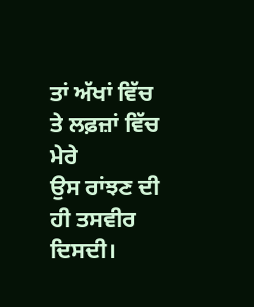ਤਾਂ ਅੱਖਾਂ ਵਿੱਚ ਤੇ ਲਫ਼ਜ਼ਾਂ ਵਿੱਚ ਮੇਰੇ
ਉਸ ਰਾਂਝਣ ਦੀ ਹੀ ਤਸਵੀਰ ਦਿਸਦੀ।